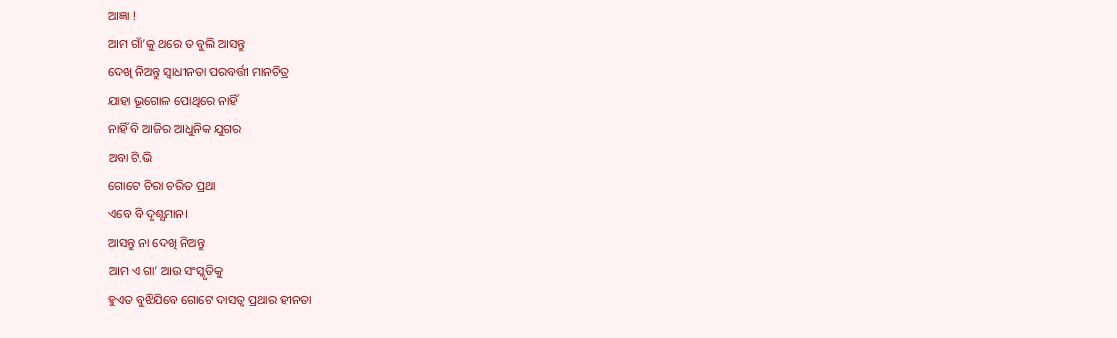ଆଜ୍ଞା !
ଆମ ଗାଁ’କୁ ଥରେ ତ ବୁଲି ଆସନ୍ତୁ
ଦେଖି ନିଅନ୍ତୁ ସ୍ବାଧୀନତା ପରବର୍ତ୍ତୀ ମାନଚିତ୍ର
ଯାହା ଭୂଗୋଳ ପୋଥିରେ ନାହିଁ
ନାହିଁ ବି ଆଜିର ଆଧୁନିକ ଯୁଗର
ଅବା ଟି.ଭି
ଗୋଟେ ଚିରା ଚରିତ ପ୍ରଥା
ଏବେ ବି ଦୃଶ୍ଯମାନ।
ଆସନ୍ତୁ ନା ଦେଖି ନିଅନ୍ତୁ
ଆମ ଏ ଗା’ ଆଉ ସଂସ୍କୃତିକୁ
ହୁଏତ ବୁଝିଯିବେ ଗୋଟେ ଦାସତ୍ବ ପ୍ରଥାର ହୀନତା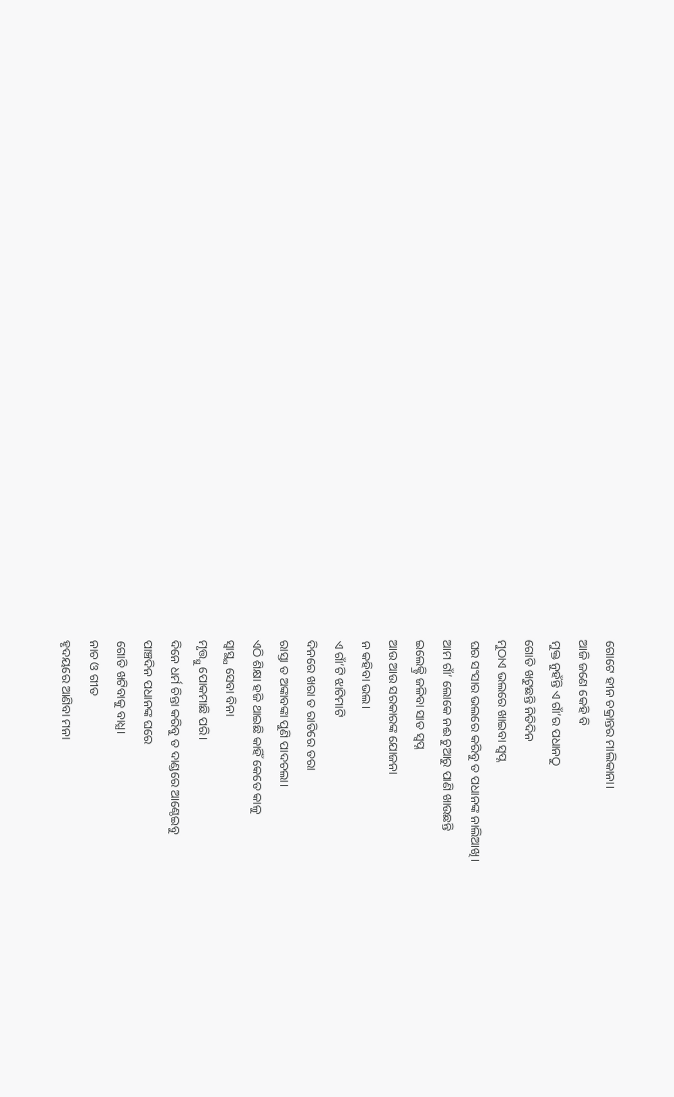ଗୋଟେ ହୀନ ଚକ୍ରାନ୍ତର ମାଲିକାନା।
ଆଜି ଜଣେ କେହି ବି
ମୁକ୍ତ ନୁହଁନ୍ତି ଏ ଗାଁ’ର ପଧାନଠୁ
ଗୋତି ଖଟୁଛନ୍ତି ନିତିଦିନ
ମୁଠାଏ ଭଲରେ ଖାଇବା ସ୍ବପ୍ନ
ଘର ସଂସାର ଭଲରେ କରିବୁ ତ ପଧାନଙ୍କ ନାଲିଆଖି।
ଆମ ଗାଁ’ ଲୋକେ ନଈ ଚୁଆରୁ ପାଣି ଖାଉଛନ୍ତି
ଇଲେକ୍ଟ୍ରି ଜଳିବା ସାତ ସ୍ବପ୍ନ
ଆଉ ଆଉ ସରକାରଙ୍କ ଯୋଜନା
ନ କହିବା ଭଲ।
ଏ ଗାଁ’ଟି ଝାଟିମାଟି
ଦିନରେ ଖରା ତ ରାତିରେ ତରା
ରାସ୍ତା ତ ଅଙ୍କାବଙ୍କା ପୁଣି ପାଦଚଲା।
ଏଠି ଶିକ୍ଷା ହଜି ଥାଇଛି କାହିଁ କେତେ କାଳୁ
ସ୍ବାସ୍ଥ୍ଯ ସେବା ବିନା
ମୃତ୍ତ୍ଯୁ ପୋକମାଛି ପରି।
ଦିନେ ଧର୍ମ ଚିନ୍ତା କରିବୁ ତ ଦାଣ୍ଡରେ ଆଣ୍ଠେଇବୁ
ପାଞ୍ଚଦିନ ପଧାନଙ୍କ ଘରେ
ଗୋତି ଖଟିବାକୁ ବାଧ୍ଯ।
ନାଚ ଓ ଗୀତ
ହୃଦୟରେ ଆଣିବା ମନା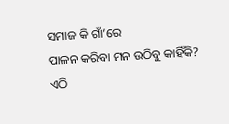ସମାଜ କି ଗାଁ’ରେ
ପାଳନ କରିବା ମନ ଉଠିବୁ କାହିଁକି?
ଏଠି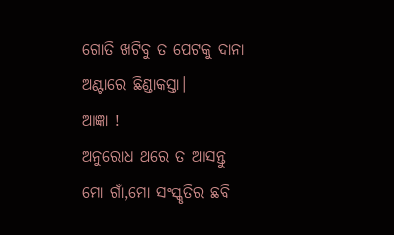ଗୋତି ଖଟିବୁ ତ ପେଟକୁ ଦାନା
ଅଣ୍ଟାରେ ଛିଣ୍ଡାକସ୍ତା।
ଆଜ୍ଞା !
ଅନୁରୋଧ ଥରେ ତ ଆସନ୍ତୁ
ମୋ ଗାଁ,ମୋ ସଂସ୍କୃତିର ଛବି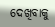ଦେଖିବାକୁ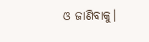ଓ ଜାଣିବାକୁ।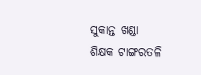ସୁକାନ୍ତ ଖଣ୍ଡା
ଶିକ୍ଷକ ଟାଙ୍ଗରତଳି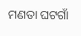ମଣତା ଘଟଗାଁ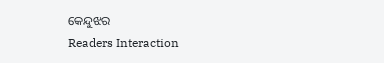କେନ୍ଦୁଝର
Readers Interaction